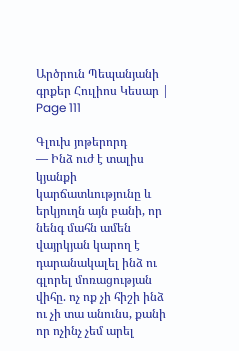Արծրուն Պեպանյանի գրքեր Հուլիոս Կեսար | Page 111

Գլուխ յոթերորդ
— Ինձ ուժ է տալիս կյանքի կարճատևությունը և երկյուղն այն բանի, որ նենգ մահն ամեն վայրկյան կարող է դարանակալել ինձ ու գլորել մոռացության վիհը. ոչ ոք չի հիշի ինձ ու չի տա անունս, քանի որ ոչինչ չեմ արել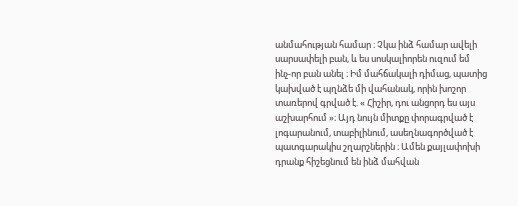անմահության համար ։ Չկա ինձ համար ավելի սարսափելի բան, և ես սոսկալիորեն ուզում եմ ինչ-որ բան անել ։ Իմ մահճակալի դիմաց, պատից կախված է պղնձե մի վահանակ, որին խոշոր տառերով գրված է. « Հիշիր, դու անցորդ ես այս աշխարհում »։ Այդ նույն միտքը փորագրված է լոգարանում, տաբիլինում, ասեղնագործված է պատգարակիս շղարշներին ։ Ամեն քայլափոխի դրանք հիշեցնում են ինձ մահվան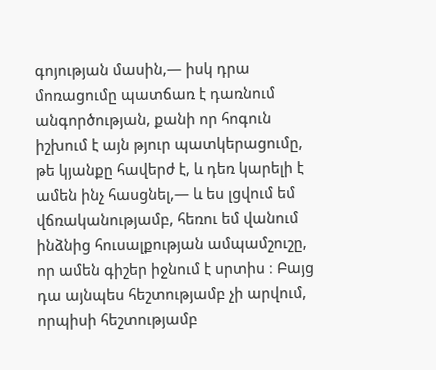գոյության մասին,— իսկ դրա մոռացումը պատճառ է դառնում անգործության, քանի որ հոգուն իշխում է այն թյուր պատկերացումը, թե կյանքը հավերժ է, և դեռ կարելի է ամեն ինչ հասցնել,— և ես լցվում եմ վճռականությամբ, հեռու եմ վանում ինձնից հուսալքության ամպամշուշը, որ ամեն գիշեր իջնում է սրտիս ։ Բայց դա այնպես հեշտությամբ չի արվում, որպիսի հեշտությամբ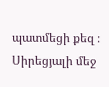պատմեցի քեզ ։
Սիրեցյալի մեջ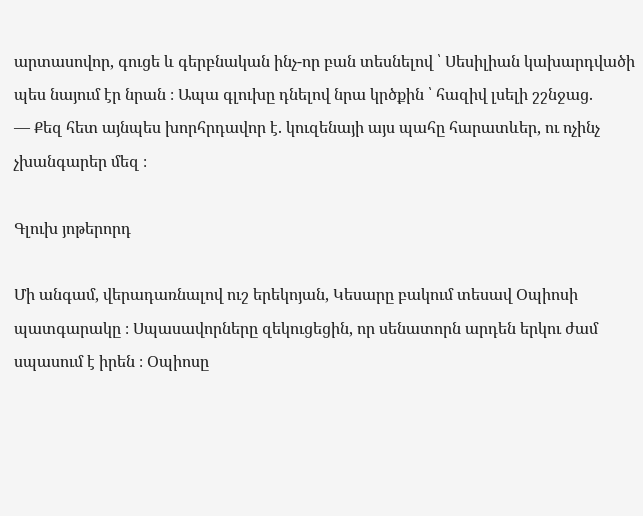արտասովոր, գուցե և գերբնական ինչ-որ բան տեսնելով ՝ Սեսիլիան կախարդվածի պես նայում էր նրան ։ Ապա գլուխը դնելով նրա կրծքին ՝ հազիվ լսելի շշնջաց.
— Քեզ հետ այնպես խորհրդավոր է. կուզենայի այս պահը հարատևեր, ու ոչինչ չխանգարեր մեզ ։

Գլուխ յոթերորդ

Մի անգամ, վերադառնալով ուշ երեկոյան, Կեսարը բակում տեսավ Օպիոսի պատգարակը ։ Սպասավորները զեկուցեցին, որ սենատորն արդեն երկու ժամ սպասում է իրեն ։ Օպիոսը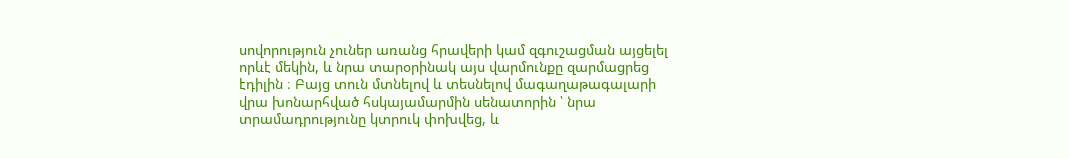սովորություն չուներ առանց հրավերի կամ զգուշացման այցելել որևէ մեկին, և նրա տարօրինակ այս վարմունքը զարմացրեց էդիլին ։ Բայց տուն մտնելով և տեսնելով մագաղաթագալարի վրա խոնարհված հսկայամարմին սենատորին ՝ նրա տրամադրությունը կտրուկ փոխվեց, և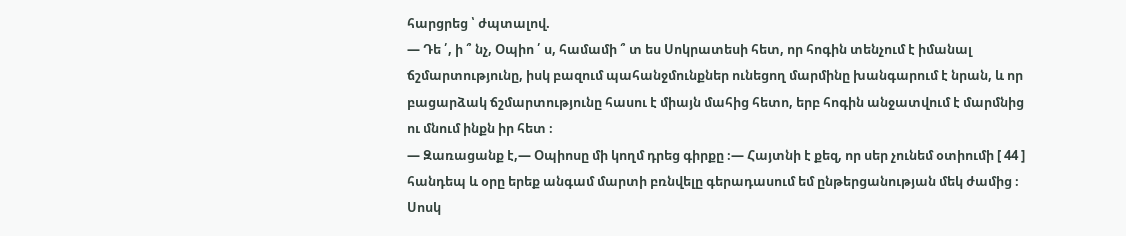հարցրեց ՝ ժպտալով.
— Դե ՛, ի ՞ նչ, Օպիո ՛ ս, համամի ՞ տ ես Սոկրատեսի հետ, որ հոգին տենչում է իմանալ ճշմարտությունը, իսկ բազում պահանջմունքներ ունեցող մարմինը խանգարում է նրան, և որ բացարձակ ճշմարտությունը հասու է միայն մահից հետո, երբ հոգին անջատվում է մարմնից ու մնում ինքն իր հետ ։
— Զառացանք է,— Օպիոսը մի կողմ դրեց գիրքը ։— Հայտնի է քեզ, որ սեր չունեմ օտիումի [ 44 ] հանդեպ և օրը երեք անգամ մարտի բռնվելը գերադասում եմ ընթերցանության մեկ ժամից ։ Սոսկ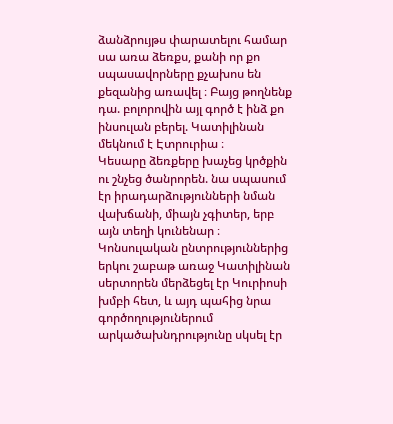ձանձրույթս փարատելու համար սա առա ձեռքս, քանի որ քո սպասավորները քչախոս են քեզանից առավել ։ Բայց թողնենք դա. բոլորովին այլ գործ է ինձ քո ինսուլան բերել. Կատիլինան մեկնում է Էտրուրիա ։
Կեսարը ձեռքերը խաչեց կրծքին ու շնչեց ծանրորեն. նա սպասում էր իրադարձությունների նման վախճանի, միայն չգիտեր, երբ այն տեղի կունենար ։
Կոնսուլական ընտրություններից երկու շաբաթ առաջ Կատիլինան սերտորեն մերձեցել էր Կուրիոսի խմբի հետ, և այդ պահից նրա գործողություներում արկածախնդրությունը սկսել էր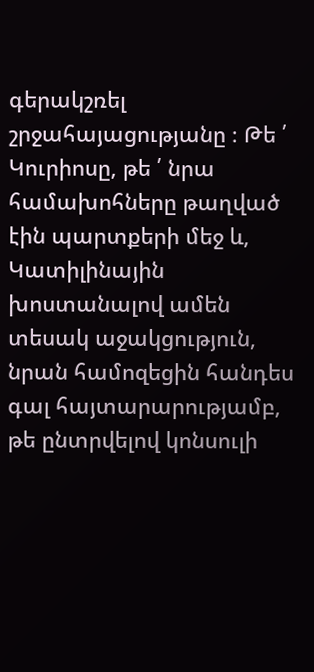գերակշռել շրջահայացությանը ։ Թե ՛ Կուրիոսը, թե ՛ նրա համախոհները թաղված էին պարտքերի մեջ և, Կատիլինային խոստանալով ամեն տեսակ աջակցություն, նրան համոզեցին հանդես գալ հայտարարությամբ, թե ընտրվելով կոնսուլի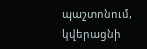պաշտոնում, կվերացնի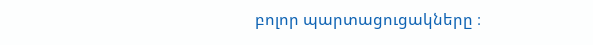բոլոր պարտացուցակները ։